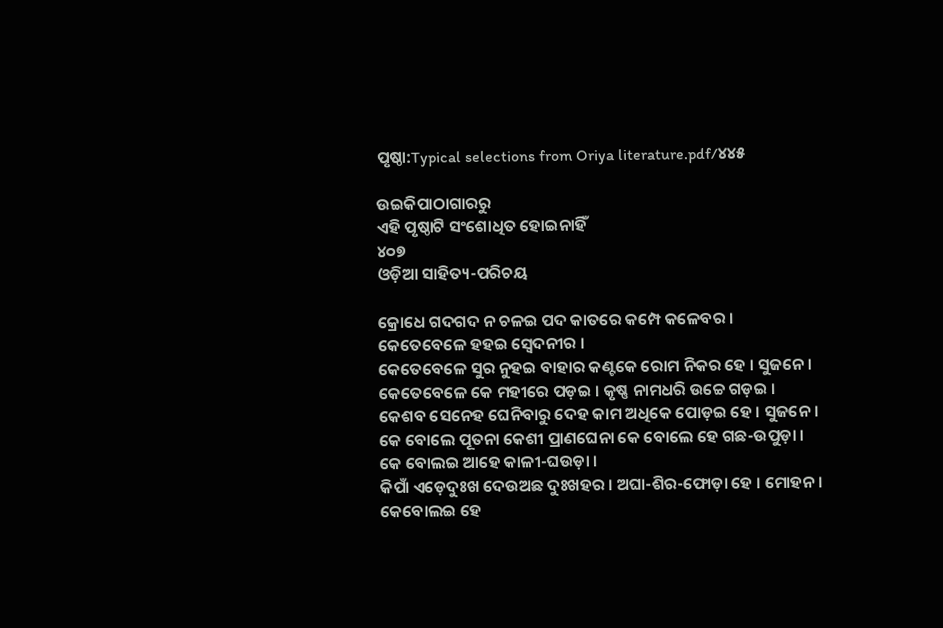ପୃଷ୍ଠା:Typical selections from Oriya literature.pdf/୪୪୫

ଉଇକିପାଠାଗାର‌ରୁ
ଏହି ପୃଷ୍ଠାଟି ସଂଶୋଧିତ ହୋଇନାହିଁ
୪୦୭
ଓଡ଼ିଆ ସାହିତ୍ୟ-ପରିଚୟ

କ୍ରୋଧେ ଗଦଗଦ ନ ଚଳଇ ପଦ କାତରେ କମ୍ପେ କଳେବର ।
କେତେବେଳେ ହ‌ହଇ ସ୍ୱେଦନୀର ।
କେତେବେଳେ ସୁର ନୁହଇ ବାହାର କଣ୍ଟକେ ରୋମ ନିକର ହେ । ସୁଜନେ ।
କେତେବେଳେ କେ ମହୀରେ ପଡ଼ଇ । କୃଷ୍ଣ ନାମଧରି ଉଚ୍ଚେ ଗଡ଼ଇ ।
କେଶବ ସେନେହ ଘେନିବାରୁ ଦେହ କାମ ଅଧିକେ ପୋଡ଼ଇ ହେ । ସୁଜନେ ।
କେ ବୋଲେ ପୂତନା କେଶୀ ପ୍ରାଣ‌ଘେନା କେ ବୋଲେ ହେ ଗଛ-ଉପୁଡ଼ା ।
କେ ବୋଲଇ ଆହେ କାଳୀ-ଘଉଡ଼ା ।
କିପାଁ ଏଡ଼େଦୁଃଖ ଦେଉଅଛ ଦୁଃଖହର । ଅଘା-ଶିର-ଫୋଡ଼ା ହେ । ମୋହ‌ନ ।
କେବୋଲଇ ହେ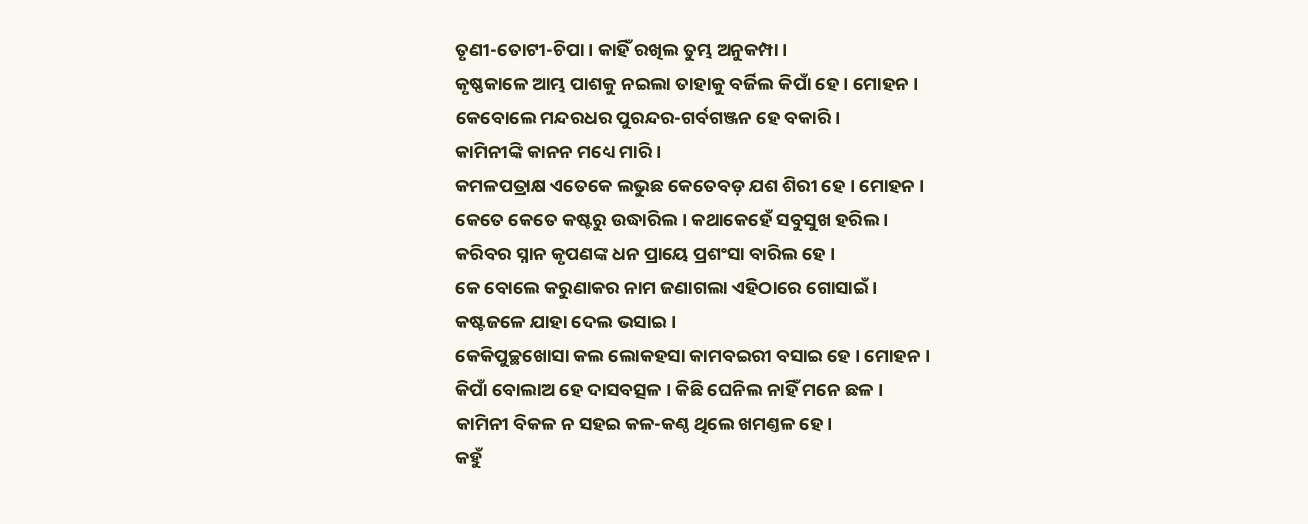ତୃଣୀ-ତୋଟୀ-ଚିପା । କାହିଁ ରଖିଲ ତୁମ୍ଭ ଅନୁକମ୍ପା ।
କୃଷ୍ଣକାଳେ ଆମ୍ଭ ପାଶକୁ ନଇଲା ତାହାକୁ ବର୍ଜିଲ କିପାଁ ହେ । ମୋହ‌ନ ।
କେବୋଲେ ମନ୍ଦରଧର ପୁରନ୍ଦର-ଗର୍ବଗଞ୍ଜନ ହେ ବକାରି ।
କାମିନୀଙ୍କି କାନନ ମଧ୍ୟେ ମାରି ।
କମଳପତ୍ରାକ୍ଷ ଏତେକେ ଲଭୁଛ କେତେବଡ଼ ଯଶ ଶିରୀ ହେ । ମୋହ‌ନ ।
କେତେ କେତେ କଷ୍ଟରୁ ଉଦ୍ଧାରିଲ । କଥାକେହେଁ ସବୁସୁଖ ହରିଲ ।
କରିବର ସ୍ନାନ କୃପଣଙ୍କ ଧନ ପ୍ରାୟେ ପ୍ରଶଂସା ବାରିଲ ହେ ।
କେ ବୋଲେ କରୁଣାକର ନାମ ଜଣାଗଲା ଏହିଠାରେ ଗୋସାଇଁ ।
କଷ୍ଟଜଳେ ଯାହା ଦେଲ ଭସାଇ ।
କେକିପୁଚ୍ଛଖୋସା କଲ ଲୋକ‌ହସା କାମ‌ବଇରୀ ବସାଇ ହେ । ମୋହ‌ନ ।
କିପାଁ ବୋଲାଅ ହେ ଦାସବତ୍ସଳ । କିଛି ଘେନିଲ ନାହିଁ ମନେ ଛଳ ।
କାମିନୀ ବିକଳ ନ ସ‌ହଇ କଳ-କଣ୍ଠ ଥିଲେ ଖମଣ୍ତଳ ହେ ।
କ‌ହୁଁ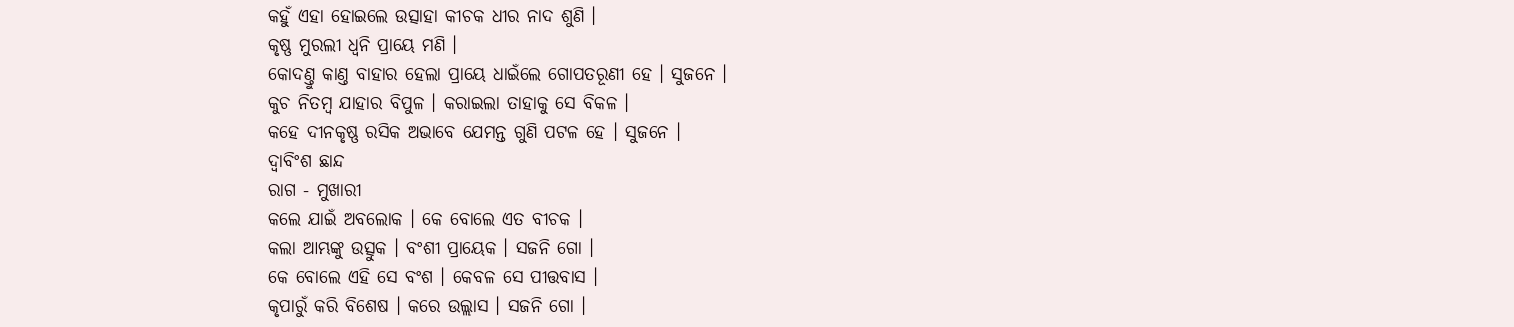କ‌ହୁଁ ଏହା ହୋଇଲେ ଉତ୍ସାହା କୀଚକ ଧୀର ନାଦ ଶୁଣି ।
କୃଷ୍ଣ ମୁରଲୀ ଧ୍ୱନି ପ୍ରାୟେ ମଣି ।
କୋଦଣ୍ତୁ କାଣ୍ତ ବାହାର ହେଲା ପ୍ରାୟେ ଧାଇଁଲେ ଗୋପତରୂଣୀ ହେ । ସୁଜନେ ।
କୁଚ ନିତମ୍ବ ଯାହାର ବିପୁଳ । କରାଇଲା ତାହାକୁ ସେ ବିକଳ ।
କ‌ହେ ଦୀନ‌କୃଷ୍ଣ ରସିକ ଅଭାବେ ଯେମନ୍ତ ଗୁଣି ପଟଳ ହେ । ସୁଜନେ ।
ଦ୍ୱାବିଂଶ ଛାନ୍ଦ
ରାଗ - ମୁଖାରୀ
କଲେ ଯାଇଁ ଅବଲୋକ । କେ ବୋଲେ ଏତ ବୀଚକ ।
କଲା ଆମ୍ଭଙ୍କୁ ଉତ୍ସୁକ । ବଂଶୀ ପ୍ରାୟେକ । ସଜନି ଗୋ ।
କେ ବୋଲେ ଏହି ସେ ବଂଶ । କେବଳ ସେ ପୀତ୍ତବାସ ।
କୃପାରୁଁ କରି ବିଶେଷ । କରେ ଉଲ୍ଲାସ । ସଜନି ଗୋ ।